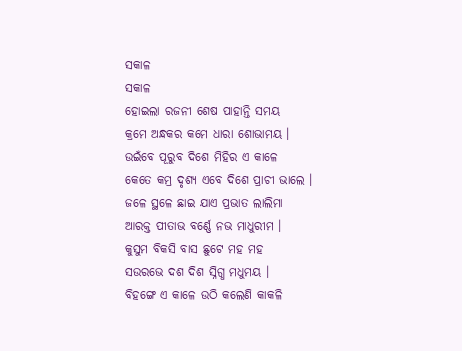ସକାଳ
ସକାଳ
ହୋଇଲା ରଜନୀ ଶେଷ ପାହାନ୍ତି ସମୟ
କ୍ରମେ ଅନ୍ଧକର କମେ ଧାରା ଶୋଭାମୟ ।
ଉଇଁବେ ପୂରୁବ ଦିଶେ ମିହିର ଏ କାଳେ
କେତେ କମ୍ର ଦୃଶ୍ୟ ଏବେ ଦିଶେ ପ୍ରାଚୀ ଭାଲେ ।
ଜଳେ ସ୍ଥଳେ ଛାଇ ଯାଏ ପ୍ରଭାତ ଲାଲିମା
ଆରକ୍ତ ପୀତାଭ ବର୍ଣ୍ଣେ ନଭ ମାଧୁରୀମ ।
କୁସୁମ ବିକସି ବାସ ଛୁଟେ ମହ ମହ
ସଉରଭେ ଦଶ ଦିଶ ସ୍ନିଗ୍ଧ ମଧୁମୟ ।
ବିହଙ୍ଗେ ଏ କାଳେ ଉଠି କଲେଣି କାକଳି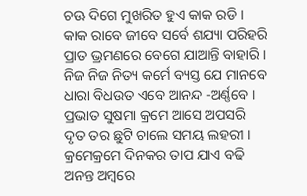ଚଊ ଦିଗେ ମୁଖରିତ ହୁଏ କାକ ରଡି ।
କାକ ରାବେ ଜୀବେ ସର୍ବେ ଶଯ୍ୟା ପରିହରି
ପ୍ରାତ ଭ୍ରମଣରେ ବେଗେ ଯାଆନ୍ତି ବାହାରି ।
ନିଜ ନିଜ ନିତ୍ୟ କର୍ମେ ବ୍ୟସ୍ତ ଯେ ମାନବେ
ଧାରା ବିଧଉତ ଏବେ ଆନନ୍ଦ -ଅର୍ଣ୍ଣବେ ।
ପ୍ରଭାତ ସୁଷମା କ୍ରମେ ଆସେ ଅପସରି
ଦୃତ ତର ଛୁଟି ଚାଲେ ସମୟ ଲହରୀ ।
କ୍ରମେକ୍ରମେ ଦିନକର ତାପ ଯାଏ ବଢି
ଅନନ୍ତ ଅମ୍ବରେ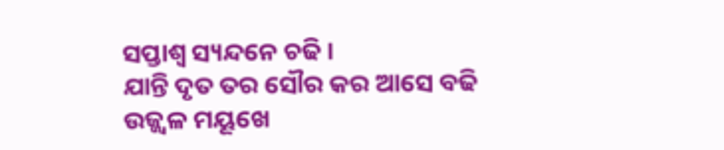ସପ୍ତାଶ୍ଵ ସ୍ୟନ୍ଦନେ ଚଢି ।
ଯାନ୍ତି ଦୃତ ତର ସୌର କର ଆସେ ବଢି
ଉଜ୍ଜ୍ୱଳ ମୟୂଖେ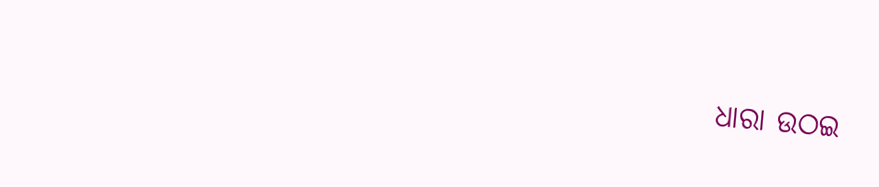ଧାରା ଉଠଇ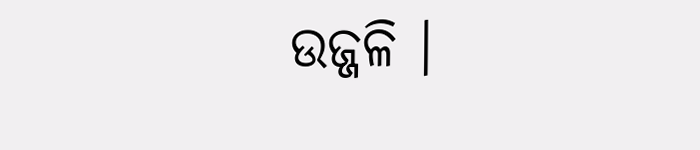ଉଜ୍ଜଳି ।